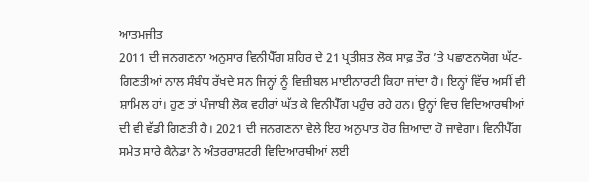ਆਤਮਜੀਤ
2011 ਦੀ ਜਨਗਣਨਾ ਅਨੁਸਾਰ ਵਿਨੀਪੈੱਗ ਸ਼ਹਿਰ ਦੇ 21 ਪ੍ਰਤੀਸ਼ਤ ਲੋਕ ਸਾਫ਼ ਤੌਰ ’ਤੇ ਪਛਾਣਨਯੋਗ ਘੱਟ-ਗਿਣਤੀਆਂ ਨਾਲ ਸੰਬੰਧ ਰੱਖਦੇ ਸਨ ਜਿਨ੍ਹਾਂ ਨੂੰ ਵਿਜ਼ੀਬਲ ਮਾਈਨਾਰਟੀ ਕਿਹਾ ਜਾਂਦਾ ਹੈ। ਇਨ੍ਹਾਂ ਵਿੱਚ ਅਸੀਂ ਵੀ ਸ਼ਾਮਿਲ ਹਾਂ। ਹੁਣ ਤਾਂ ਪੰਜਾਬੀ ਲੋਕ ਵਹੀਰਾਂ ਘੱਤ ਕੇ ਵਿਨੀਪੈੱਗ ਪਹੁੰਚ ਰਹੇ ਹਨ। ਉਨ੍ਹਾਂ ਵਿਚ ਵਿਦਿਆਰਥੀਆਂ ਦੀ ਵੀ ਵੱਡੀ ਗਿਣਤੀ ਹੈ। 2021 ਦੀ ਜਨਗਣਨਾ ਵੇਲੇ ਇਹ ਅਨੁਪਾਤ ਹੋਰ ਜ਼ਿਆਦਾ ਹੋ ਜਾਵੇਗਾ। ਵਿਨੀਪੈੱਗ ਸਮੇਤ ਸਾਰੇ ਕੈਨੇਡਾ ਨੇ ਅੰਤਰਰਾਸ਼ਟਰੀ ਵਿਦਿਆਰਥੀਆਂ ਲਈ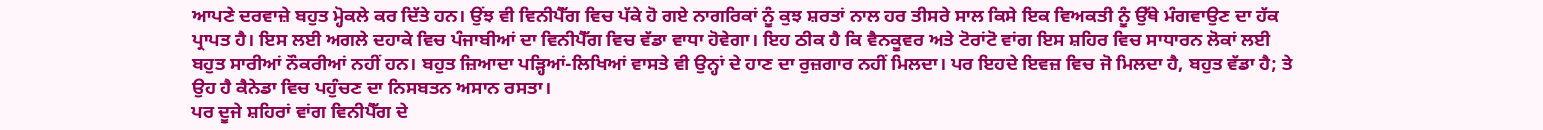ਆਪਣੇ ਦਰਵਾਜ਼ੇ ਬਹੁਤ ਮ੍ਹੋਕਲੇ ਕਰ ਦਿੱਤੇ ਹਨ। ਉਂਝ ਵੀ ਵਿਨੀਪੈੱਗ ਵਿਚ ਪੱਕੇ ਹੋ ਗਏ ਨਾਗਰਿਕਾਂ ਨੂੰ ਕੁਝ ਸ਼ਰਤਾਂ ਨਾਲ ਹਰ ਤੀਸਰੇ ਸਾਲ ਕਿਸੇ ਇਕ ਵਿਅਕਤੀ ਨੂੰ ਉੱਥੇ ਮੰਗਵਾਉਣ ਦਾ ਹੱਕ ਪ੍ਰਾਪਤ ਹੈ। ਇਸ ਲਈ ਅਗਲੇ ਦਹਾਕੇ ਵਿਚ ਪੰਜਾਬੀਆਂ ਦਾ ਵਿਨੀਪੈੱਗ ਵਿਚ ਵੱਡਾ ਵਾਧਾ ਹੋਵੇਗਾ। ਇਹ ਠੀਕ ਹੈ ਕਿ ਵੈਨਕੂਵਰ ਅਤੇ ਟੋਰਾਂਟੋ ਵਾਂਗ ਇਸ ਸ਼ਹਿਰ ਵਿਚ ਸਾਧਾਰਨ ਲੋਕਾਂ ਲਈ ਬਹੁਤ ਸਾਰੀਆਂ ਨੌਕਰੀਆਂ ਨਹੀਂ ਹਨ। ਬਹੁਤ ਜ਼ਿਆਦਾ ਪੜ੍ਹਿਆਂ-ਲਿਖਿਆਂ ਵਾਸਤੇ ਵੀ ਉਨ੍ਹਾਂ ਦੇ ਹਾਣ ਦਾ ਰੁਜ਼ਗਾਰ ਨਹੀਂ ਮਿਲਦਾ। ਪਰ ਇਹਦੇ ਇਵਜ਼ ਵਿਚ ਜੋ ਮਿਲਦਾ ਹੈ, ਬਹੁਤ ਵੱਡਾ ਹੈ; ਤੇ ਉਹ ਹੈ ਕੈਨੇਡਾ ਵਿਚ ਪਹੁੰਚਣ ਦਾ ਨਿਸਬਤਨ ਅਸਾਨ ਰਸਤਾ।
ਪਰ ਦੂਜੇ ਸ਼ਹਿਰਾਂ ਵਾਂਗ ਵਿਨੀਪੈੱਗ ਦੇ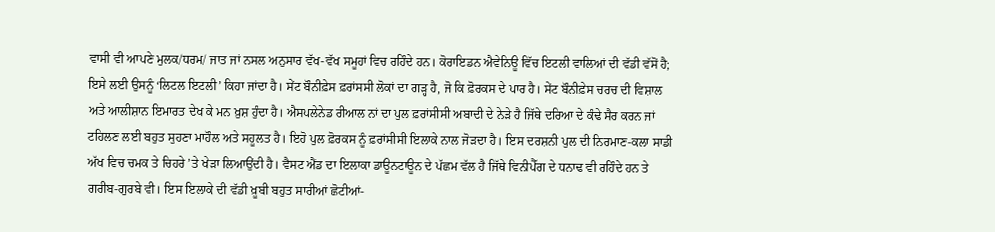ਵਾਸੀ ਵੀ ਆਪਣੇ ਮੁਲਕ/ਧਰਮ/ ਜਾਤ ਜਾਂ ਨਸਲ ਅਨੁਸਾਰ ਵੱਖ-ਵੱਖ ਸਮੂਹਾਂ ਵਿਚ ਰਹਿੰਦੇ ਹਨ। ਕੋਰਾਇਡਨ ਐਵੇਨਿਊ ਵਿੱਚ ਇਟਲੀ ਵਾਲਿਆਂ ਦੀ ਵੱਡੀ ਵੱਸੋਂ ਹੈ; ਇਸੇ ਲਈ ਉਸਨੂੰ ‘ਲਿਟਲ ਇਟਲੀ’ ਕਿਹਾ ਜਾਂਦਾ ਹੈ। ਸੇਂਟ ਬੌਨੀਫ਼ੇਸ ਫ਼ਰਾਂਸਸੀ ਲੋਕਾਂ ਦਾ ਗੜ੍ਹ ਹੈ, ਜੋ ਕਿ ਫ਼ੋਰਕਸ ਦੇ ਪਾਰ ਹੈ। ਸੇਂਟ ਬੌਨੀਫ਼ੇਸ ਚਰਚ ਦੀ ਵਿਸ਼ਾਲ ਅਤੇ ਆਲੀਸ਼ਾਨ ਇਮਾਰਤ ਦੇਖ ਕੇ ਮਨ ਖ਼ੁਸ਼ ਹੁੰਦਾ ਹੈ। ਐਸਪਲੇਨੇਡ ਰੀਆਲ ਨਾਂ ਦਾ ਪੁਲ ਫ਼ਰਾਂਸੀਸੀ ਅਬਾਦੀ ਦੇ ਨੇੜੇ ਹੈ ਜਿੱਥੇ ਦਰਿਆ ਦੇ ਕੰਢੇ ਸੈਰ ਕਰਨ ਜਾਂ ਟਹਿਲਣ ਲਈ ਬਹੁਤ ਸੁਹਣਾ ਮਾਹੌਲ ਅਤੇ ਸਹੂਲਤ ਹੈ। ਇਹੋ ਪੁਲ ਫ਼ੋਰਕਸ ਨੂੰ ਫ਼ਰਾਂਸੀਸੀ ਇਲਾਕੇ ਨਾਲ ਜੋੜਦਾ ਹੈ। ਇਸ ਦਰਸ਼ਨੀ ਪੁਲ ਦੀ ਨਿਰਮਾਣ-ਕਲਾ ਸਾਡੀ ਅੱਖ ਵਿਚ ਚਮਕ ਤੇ ਚਿਹਰੇ ’ਤੇ ਖੇੜਾ ਲਿਆਉਂਦੀ ਹੈ। ਵੈਸਟ ਐਂਡ ਦਾ ਇਲਾਕਾ ਡਾਊਨਟਾਊਨ ਦੇ ਪੱਛਮ ਵੱਲ ਹੈ ਜਿੱਥੇ ਵਿਨੀਪੈੱਗ ਦੇ ਧਨਾਢ ਵੀ ਰਹਿੰਦੇ ਹਨ ਤੇ ਗਰੀਬ-ਗੁਰਬੇ ਵੀ। ਇਸ ਇਲਾਕੇ ਦੀ ਵੱਡੀ ਖ਼ੂਬੀ ਬਹੁਤ ਸਾਰੀਆਂ ਛੋਟੀਆਂ-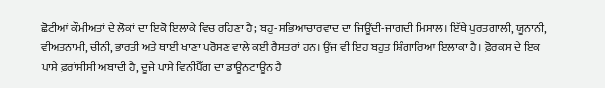ਛੋਟੀਆਂ ਕੌਮੀਅਤਾਂ ਦੇ ਲੋਕਾਂ ਦਾ ਇਕੋ ਇਲਾਕੇ ਵਿਚ ਰਹਿਣਾ ਹੈ; ਬਹੁ-ਸਭਿਆਚਾਰਵਾਦ ਦਾ ਜਿਊਂਦੀ-ਜਾਗਦੀ ਮਿਸਾਲ। ਇੱਥੇ ਪੁਰਤਗਾਲੀ, ਯੂਨਾਨੀ, ਵੀਅਤਨਾਮੀ, ਚੀਨੀ, ਭਾਰਤੀ ਅਤੇ ਥਾਈ ਖਾਣਾ ਪਰੋਸਣ ਵਾਲੇ ਕਈ ਰੈਸਤਰਾਂ ਹਨ। ਉਂਜ ਵੀ ਇਹ ਬਹੁਤ ਸ਼ਿੰਗਾਰਿਆ ਇਲਾਕਾ ਹੈ। ਫ਼ੋਰਕਸ ਦੇ ਇਕ ਪਾਸੇ ਫ਼ਰਾਂਸੀਸੀ ਅਬਾਦੀ ਹੈ, ਦੂਜੇ ਪਾਸੇ ਵਿਨੀਪੈੱਗ ਦਾ ਡਾਊਨਟਾਊਨ ਹੈ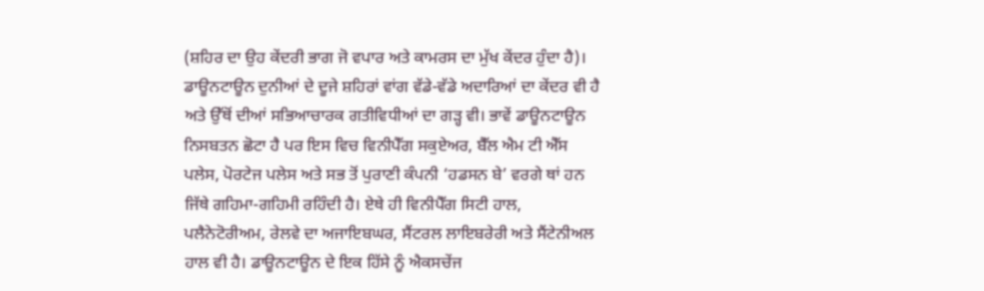(ਸ਼ਹਿਰ ਦਾ ਉਹ ਕੇਂਦਰੀ ਭਾਗ ਜੋ ਵਪਾਰ ਅਤੇ ਕਾਮਰਸ ਦਾ ਮੁੱਖ ਕੇਂਦਰ ਹੁੰਦਾ ਹੈ)। ਡਾਊਨਟਾਊਨ ਦੁਨੀਆਂ ਦੇ ਦੂਜੇ ਸ਼ਹਿਰਾਂ ਵਾਂਗ ਵੱਡੇ-ਵੱਡੇ ਅਦਾਰਿਆਂ ਦਾ ਕੇਂਦਰ ਵੀ ਹੈ ਅਤੇ ਉੱਥੋਂ ਦੀਆਂ ਸਭਿਆਚਾਰਕ ਗਤੀਵਿਧੀਆਂ ਦਾ ਗੜ੍ਹ ਵੀ। ਭਾਵੇਂ ਡਾਊਨਟਾਊਨ ਨਿਸਬਤਨ ਛੋਟਾ ਹੈ ਪਰ ਇਸ ਵਿਚ ਵਿਨੀਪੈੱਗ ਸਕੁਏਅਰ, ਬੈੱਲ ਐਮ ਟੀ ਐੱਸ ਪਲੇਸ, ਪੋਰਟੇਜ ਪਲੇਸ ਅਤੇ ਸਭ ਤੋਂ ਪੁਰਾਣੀ ਕੰਪਨੀ ‘ਹਡਸਨ ਬੇ’ ਵਰਗੇ ਥਾਂ ਹਨ ਜਿੱਥੇ ਗਹਿਮਾ-ਗਹਿਮੀ ਰਹਿੰਦੀ ਹੈ। ਏਥੇ ਹੀ ਵਿਨੀਪੈੱਗ ਸਿਟੀ ਹਾਲ, ਪਲੈਨੇਟੋਰੀਅਮ, ਰੇਲਵੇ ਦਾ ਅਜਾਇਬਘਰ, ਸੈਂਟਰਲ ਲਾਇਬਰੇਰੀ ਅਤੇ ਸੈਂਟੇਨੀਅਲ ਹਾਲ ਵੀ ਹੈ। ਡਾਊਨਟਾਊਨ ਦੇ ਇਕ ਹਿੱਸੇ ਨੂੰ ਐਕਸਚੇਂਜ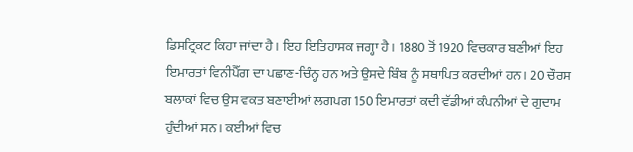ਡਿਸਟ੍ਰਿਕਟ ਕਿਹਾ ਜਾਂਦਾ ਹੈ। ਇਹ ਇਤਿਹਾਸਕ ਜਗ੍ਹਾ ਹੈ। 1880 ਤੋਂ 1920 ਵਿਚਕਾਰ ਬਣੀਆਂ ਇਹ ਇਮਾਰਤਾਂ ਵਿਨੀਪੈੱਗ ਦਾ ਪਛਾਣ-ਚਿੰਨ੍ਹ ਹਨ ਅਤੇ ਉਸਦੇ ਬਿੰਬ ਨੂੰ ਸਥਾਪਿਤ ਕਰਦੀਆਂ ਹਨ। 20 ਚੌਰਸ ਬਲਾਕਾਂ ਵਿਚ ਉਸ ਵਕਤ ਬਣਾਈਆਂ ਲਗਪਗ 150 ਇਮਾਰਤਾਂ ਕਦੀ ਵੱਡੀਆਂ ਕੰਪਨੀਆਂ ਦੇ ਗੁਦਾਮ ਹੁੰਦੀਆਂ ਸਨ। ਕਈਆਂ ਵਿਚ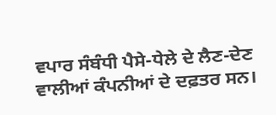ਵਪਾਰ ਸੰਬੰਧੀ ਪੈਸੇ-ਧੇਲੇ ਦੇ ਲੈਣ-ਦੇਣ ਵਾਲੀਆਂ ਕੰਪਨੀਆਂ ਦੇ ਦਫ਼ਤਰ ਸਨ।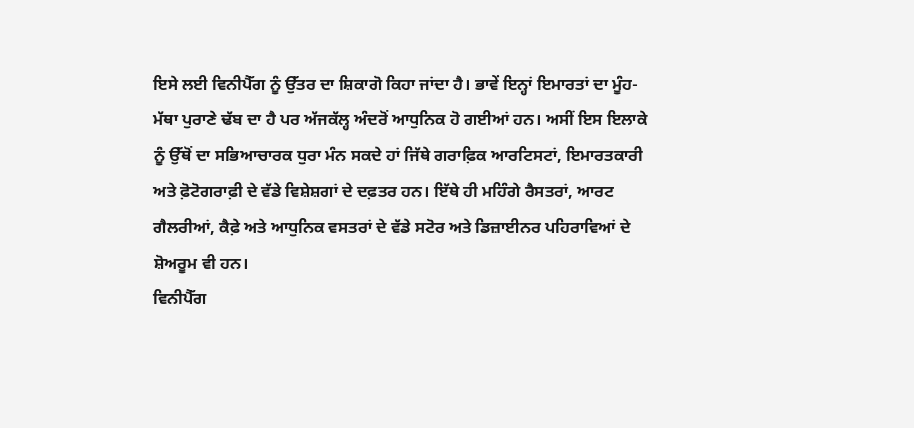ਇਸੇ ਲਈ ਵਿਨੀਪੈੱਗ ਨੂੰ ਉੱਤਰ ਦਾ ਸ਼ਿਕਾਗੋ ਕਿਹਾ ਜਾਂਦਾ ਹੈ। ਭਾਵੇਂ ਇਨ੍ਹਾਂ ਇਮਾਰਤਾਂ ਦਾ ਮੂੰਹ-ਮੱਥਾ ਪੁਰਾਣੇ ਢੱਬ ਦਾ ਹੈ ਪਰ ਅੱਜਕੱਲ੍ਹ ਅੰਦਰੋਂ ਆਧੁਨਿਕ ਹੋ ਗਈਆਂ ਹਨ। ਅਸੀਂ ਇਸ ਇਲਾਕੇ ਨੂੰ ਉੱਥੋਂ ਦਾ ਸਭਿਆਚਾਰਕ ਧੁਰਾ ਮੰਨ ਸਕਦੇ ਹਾਂ ਜਿੱਥੇ ਗਰਾਫ਼ਿਕ ਆਰਟਿਸਟਾਂ, ਇਮਾਰਤਕਾਰੀ ਅਤੇ ਫ਼ੋਟੋਗਰਾਫ਼ੀ ਦੇ ਵੱਡੇ ਵਿਸ਼ੇਸ਼ਗਾਂ ਦੇ ਦਫ਼ਤਰ ਹਨ। ਇੱਥੇ ਹੀ ਮਹਿੰਗੇ ਰੈਸਤਰਾਂ, ਆਰਟ ਗੈਲਰੀਆਂ, ਕੈਫ਼ੇ ਅਤੇ ਆਧੁਨਿਕ ਵਸਤਰਾਂ ਦੇ ਵੱਡੇ ਸਟੋਰ ਅਤੇ ਡਿਜ਼ਾਈਨਰ ਪਹਿਰਾਵਿਆਂ ਦੇ ਸ਼ੋਅਰੂਮ ਵੀ ਹਨ।
ਵਿਨੀਪੈੱਗ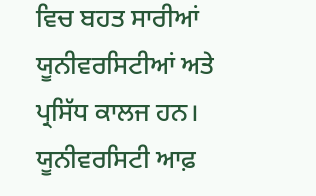ਵਿਚ ਬਹਤ ਸਾਰੀਆਂ ਯੂਨੀਵਰਸਿਟੀਆਂ ਅਤੇ ਪ੍ਰਸਿੱਧ ਕਾਲਜ ਹਨ। ਯੂਨੀਵਰਸਿਟੀ ਆਫ਼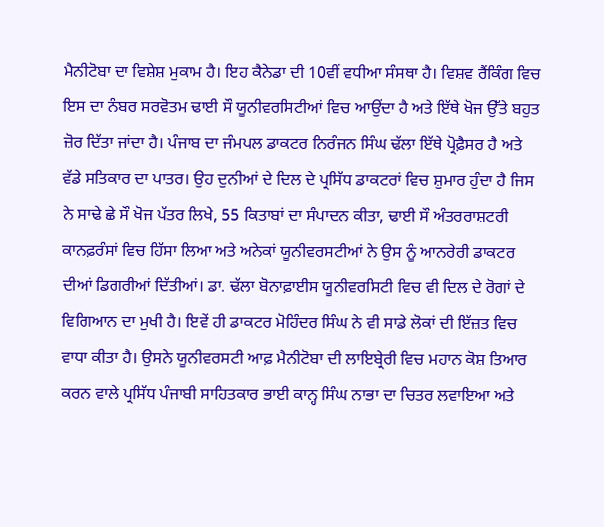ਮੈਨੀਟੋਬਾ ਦਾ ਵਿਸ਼ੇਸ਼ ਮੁਕਾਮ ਹੈ। ਇਹ ਕੈਨੇਡਾ ਦੀ 10ਵੀਂ ਵਧੀਆ ਸੰਸਥਾ ਹੈ। ਵਿਸ਼ਵ ਰੈਂਕਿੰਗ ਵਿਚ ਇਸ ਦਾ ਨੰਬਰ ਸਰਵੋਤਮ ਢਾਈ ਸੌ ਯੂਨੀਵਰਸਿਟੀਆਂ ਵਿਚ ਆਉਂਦਾ ਹੈ ਅਤੇ ਇੱਥੇ ਖੋਜ ਉੱਤੇ ਬਹੁਤ ਜ਼ੋਰ ਦਿੱਤਾ ਜਾਂਦਾ ਹੈ। ਪੰਜਾਬ ਦਾ ਜੰਮਪਲ ਡਾਕਟਰ ਨਿਰੰਜਨ ਸਿੰਘ ਢੱਲਾ ਇੱਥੇ ਪ੍ਰੋਫ਼ੈਸਰ ਹੈ ਅਤੇ ਵੱਡੇ ਸਤਿਕਾਰ ਦਾ ਪਾਤਰ। ਉਹ ਦੁਨੀਆਂ ਦੇ ਦਿਲ ਦੇ ਪ੍ਰਸਿੱਧ ਡਾਕਟਰਾਂ ਵਿਚ ਸ਼ੁਮਾਰ ਹੁੰਦਾ ਹੈ ਜਿਸ ਨੇ ਸਾਢੇ ਛੇ ਸੌ ਖੋਜ ਪੱਤਰ ਲਿਖੇ, 55 ਕਿਤਾਬਾਂ ਦਾ ਸੰਪਾਦਨ ਕੀਤਾ, ਢਾਈ ਸੌ ਅੰਤਰਰਾਸ਼ਟਰੀ ਕਾਨਫ਼ਰੰਸਾਂ ਵਿਚ ਹਿੱਸਾ ਲਿਆ ਅਤੇ ਅਨੇਕਾਂ ਯੂਨੀਵਰਸਟੀਆਂ ਨੇ ਉਸ ਨੂੰ ਆਨਰੇਰੀ ਡਾਕਟਰ ਦੀਆਂ ਡਿਗਰੀਆਂ ਦਿੱਤੀਆਂ। ਡਾ. ਢੱਲਾ ਬੋਨਾਫ਼ਾਈਸ ਯੂਨੀਵਰਸਿਟੀ ਵਿਚ ਵੀ ਦਿਲ ਦੇ ਰੋਗਾਂ ਦੇ ਵਿਗਿਆਨ ਦਾ ਮੁਖੀ ਹੈ। ਇਵੇਂ ਹੀ ਡਾਕਟਰ ਮੋਹਿੰਦਰ ਸਿੰਘ ਨੇ ਵੀ ਸਾਡੇ ਲੋਕਾਂ ਦੀ ਇੱਜ਼ਤ ਵਿਚ ਵਾਧਾ ਕੀਤਾ ਹੈ। ਉਸਨੇ ਯੂਨੀਵਰਸਟੀ ਆਫ਼ ਮੈਨੀਟੋਬਾ ਦੀ ਲਾਇਬ੍ਰੇਰੀ ਵਿਚ ਮਹਾਨ ਕੋਸ਼ ਤਿਆਰ ਕਰਨ ਵਾਲੇ ਪ੍ਰਸਿੱਧ ਪੰਜਾਬੀ ਸਾਹਿਤਕਾਰ ਭਾਈ ਕਾਨ੍ਹ ਸਿੰਘ ਨਾਭਾ ਦਾ ਚਿਤਰ ਲਵਾਇਆ ਅਤੇ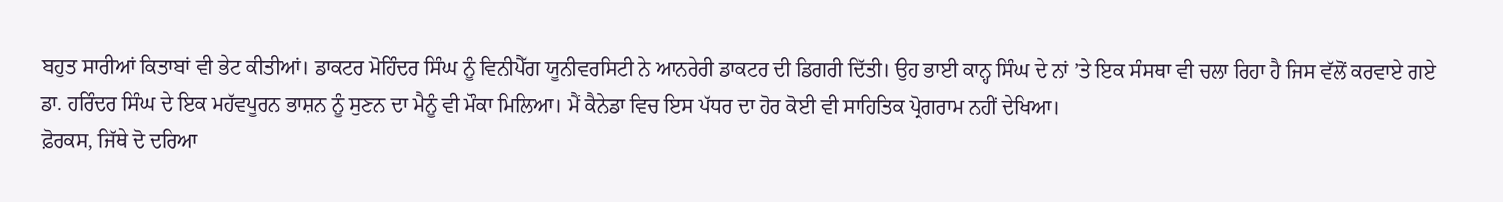ਬਹੁਤ ਸਾਰੀਆਂ ਕਿਤਾਬਾਂ ਵੀ ਭੇਟ ਕੀਤੀਆਂ। ਡਾਕਟਰ ਮੋਹਿੰਦਰ ਸਿੰਘ ਨੂੰ ਵਿਨੀਪੈੱਗ ਯੂਨੀਵਰਸਿਟੀ ਨੇ ਆਨਰੇਰੀ ਡਾਕਟਰ ਦੀ ਡਿਗਰੀ ਦਿੱਤੀ। ਉਹ ਭਾਈ ਕਾਨ੍ਹ ਸਿੰਘ ਦੇ ਨਾਂ ’ਤੇ ਇਕ ਸੰਸਥਾ ਵੀ ਚਲਾ ਰਿਹਾ ਹੈ ਜਿਸ ਵੱਲੋਂ ਕਰਵਾਏ ਗਏ ਡਾ. ਹਰਿੰਦਰ ਸਿੰਘ ਦੇ ਇਕ ਮਹੱਵਪੂਰਨ ਭਾਸ਼ਨ ਨੂੰ ਸੁਣਨ ਦਾ ਮੈਨੂੰ ਵੀ ਮੌਕਾ ਮਿਲਿਆ। ਮੈਂ ਕੈਨੇਡਾ ਵਿਚ ਇਸ ਪੱਧਰ ਦਾ ਹੋਰ ਕੋਈ ਵੀ ਸਾਹਿਤਿਕ ਪ੍ਰੋਗਰਾਮ ਨਹੀਂ ਦੇਖਿਆ।
ਫ਼ੋਰਕਸ, ਜਿੱਥੇ ਦੋ ਦਰਿਆ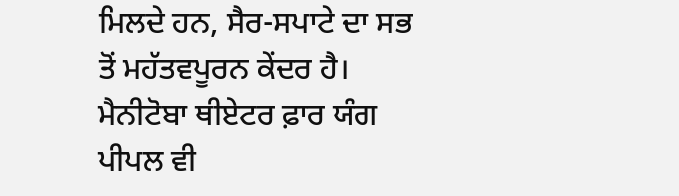ਮਿਲਦੇ ਹਨ, ਸੈਰ-ਸਪਾਟੇ ਦਾ ਸਭ ਤੋਂ ਮਹੱਤਵਪੂਰਨ ਕੇਂਦਰ ਹੈ। ਮੈਨੀਟੋਬਾ ਥੀਏਟਰ ਫ਼ਾਰ ਯੰਗ ਪੀਪਲ ਵੀ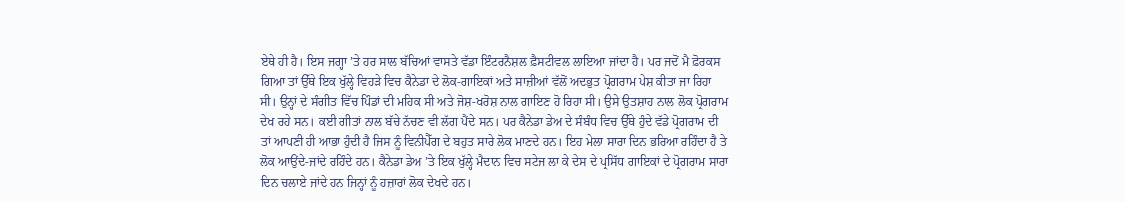ਏਥੇ ਹੀ ਹੈ। ਇਸ ਜਗ੍ਹਾ ’ਤੇ ਹਰ ਸਾਲ ਬੱਚਿਆਂ ਵਾਸਤੇ ਵੱਡਾ ਇੰਟਰਨੈਸ਼ਲ ਫ਼ੈਸਟੀਵਲ ਲਾਇਆ ਜਾਂਦਾ ਹੈ। ਪਰ ਜਦੋਂ ਮੈ ਫ਼ੋਰਕਸ ਗਿਆ ਤਾਂ ਉੱਥੇ ਇਕ ਖੁੱਲ੍ਹੇ ਵਿਹੜੇ ਵਿਚ ਕੈਨੇਡਾ ਦੇ ਲੋਕ-ਗਾਇਕਾਂ ਅਤੇ ਸਾਜ਼ੀਆਂ ਵੱਲੋਂ ਅਦਭੁਤ ਪ੍ਰੋਗਰਾਮ ਪੇਸ਼ ਕੀਤਾ ਜਾ ਰਿਹਾ ਸੀ। ਉਨ੍ਹਾਂ ਦੇ ਸੰਗੀਤ ਵਿੱਚ ਪਿੰਡਾਂ ਦੀ ਮਹਿਕ ਸੀ ਅਤੇ ਜੋਸ਼-ਖਰੋਸ਼ ਨਾਲ ਗਾਇਣ ਹੋ ਰਿਹਾ ਸੀ। ਉਸੇ ਉਤਸ਼ਾਹ ਨਾਲ ਲੋਕ ਪ੍ਰੋਗਰਾਮ ਦੇਖ ਰਹੇ ਸਨ। ਕਈ ਗੀਤਾਂ ਨਾਲ ਬੱਚੇ ਨੱਚਣ ਵੀ ਲੱਗ ਪੈਂਦੇ ਸਨ। ਪਰ ਕੈਨੇਡਾ ਡੇਅ ਦੇ ਸੰਬੰਧ ਵਿਚ ਉੱਥੇ ਹੁੰਦੇ ਵੱਡੇ ਪ੍ਰੋਗਰਾਮ ਦੀ ਤਾਂ ਆਪਣੀ ਹੀ ਆਭਾ ਹੁੰਦੀ ਹੈ ਜਿਸ ਨੂੰ ਵਿਨੀਪੈੱਗ ਦੇ ਬਹੁਤ ਸਾਰੇ ਲੋਕ ਮਾਣਦੇ ਹਨ। ਇਹ ਮੇਲਾ ਸਾਰਾ ਦਿਨ ਭਰਿਆ ਰਹਿੰਦਾ ਹੈ ਤੇ ਲੋਕ ਆਉਂਦੇ-ਜਾਂਦੇ ਰਹਿੰਦੇ ਹਨ। ਕੈਨੇਡਾ ਡੇਅ ’ਤੇ ਇਕ ਖੁੱਲ੍ਹੇ ਮੈਦਾਨ ਵਿਚ ਸਟੇਜ ਲਾ ਕੇ ਦੇਸ ਦੇ ਪ੍ਰਸਿੱਧ ਗਾਇਕਾਂ ਦੇ ਪ੍ਰੋਗਰਾਮ ਸਾਰਾ ਦਿਨ ਚਲਾਏ ਜਾਂਦੇ ਹਨ ਜਿਨ੍ਹਾਂ ਨੂੰ ਹਜ਼ਾਰਾਂ ਲੋਕ ਦੇਖਦੇ ਹਨ।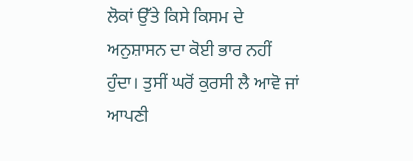ਲੋਕਾਂ ਉੱਤੇ ਕਿਸੇ ਕਿਸਮ ਦੇ ਅਨੁਸ਼ਾਸਨ ਦਾ ਕੋਈ ਭਾਰ ਨਹੀਂ ਹੁੰਦਾ। ਤੁਸੀਂ ਘਰੋਂ ਕੁਰਸੀ ਲੈ ਆਵੋ ਜਾਂ ਆਪਣੀ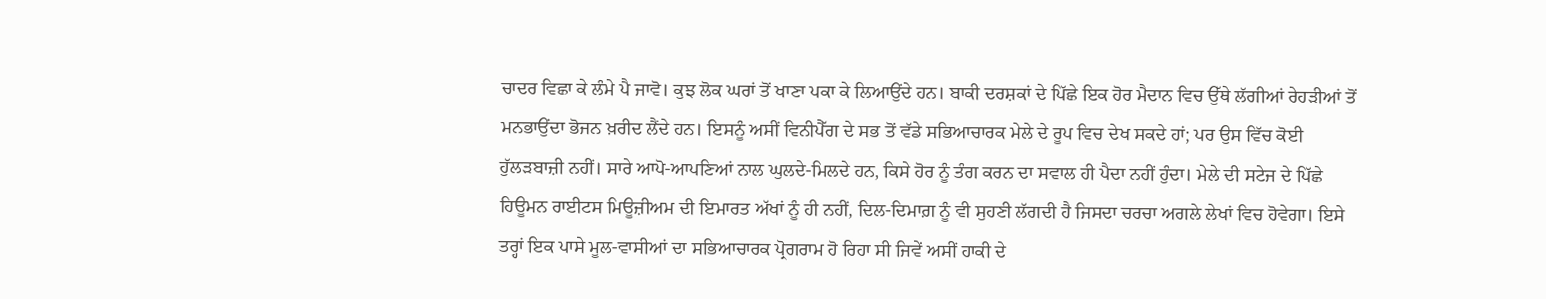ਚਾਦਰ ਵਿਛਾ ਕੇ ਲੰਮੇ ਪੈ ਜਾਵੋ। ਕੁਝ ਲੋਕ ਘਰਾਂ ਤੋਂ ਖਾਣਾ ਪਕਾ ਕੇ ਲਿਆਉਂਦੇ ਹਨ। ਬਾਕੀ ਦਰਸ਼ਕਾਂ ਦੇ ਪਿੱਛੇ ਇਕ ਹੋਰ ਮੈਦਾਨ ਵਿਚ ਉੱਥੇ ਲੱਗੀਆਂ ਰੇਹੜੀਆਂ ਤੋਂ ਮਨਭਾਉਂਦਾ ਭੋਜਨ ਖ਼ਰੀਦ ਲੈਂਦੇ ਹਨ। ਇਸਨੂੰ ਅਸੀਂ ਵਿਨੀਪੈੱਗ ਦੇ ਸਭ ਤੋਂ ਵੱਡੇ ਸਭਿਆਚਾਰਕ ਮੇਲੇ ਦੇ ਰੂਪ ਵਿਚ ਦੇਖ ਸਕਦੇ ਹਾਂ; ਪਰ ਉਸ ਵਿੱਚ ਕੋਈ ਹੁੱਲੜਬਾਜ਼ੀ ਨਹੀਂ। ਸਾਰੇ ਆਪੋ-ਆਪਣਿਆਂ ਨਾਲ ਘੁਲਦੇ-ਮਿਲਦੇ ਹਨ, ਕਿਸੇ ਹੋਰ ਨੂੰ ਤੰਗ ਕਰਨ ਦਾ ਸਵਾਲ ਹੀ ਪੈਦਾ ਨਹੀਂ ਹੁੰਦਾ। ਮੇਲੇ ਦੀ ਸਟੇਜ ਦੇ ਪਿੱਛੇ ਹਿਊਮਨ ਰਾਈਟਸ ਮਿਊਜ਼ੀਅਮ ਦੀ ਇਮਾਰਤ ਅੱਖਾਂ ਨੂੰ ਹੀ ਨਹੀਂ, ਦਿਲ-ਦਿਮਾਗ਼ ਨੂੰ ਵੀ ਸੁਹਣੀ ਲੱਗਦੀ ਹੈ ਜਿਸਦਾ ਚਰਚਾ ਅਗਲੇ ਲੇਖਾਂ ਵਿਚ ਹੋਵੇਗਾ। ਇਸੇ ਤਰ੍ਹਾਂ ਇਕ ਪਾਸੇ ਮੂਲ-ਵਾਸੀਆਂ ਦਾ ਸਭਿਆਚਾਰਕ ਪ੍ਰੋਗਰਾਮ ਹੋ ਰਿਹਾ ਸੀ ਜਿਵੇਂ ਅਸੀਂ ਹਾਕੀ ਦੇ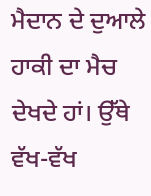ਮੈਦਾਨ ਦੇ ਦੁਆਲੇ ਹਾਕੀ ਦਾ ਮੈਚ ਦੇਖਦੇ ਹਾਂ। ਉੱਥੇ ਵੱਖ-ਵੱਖ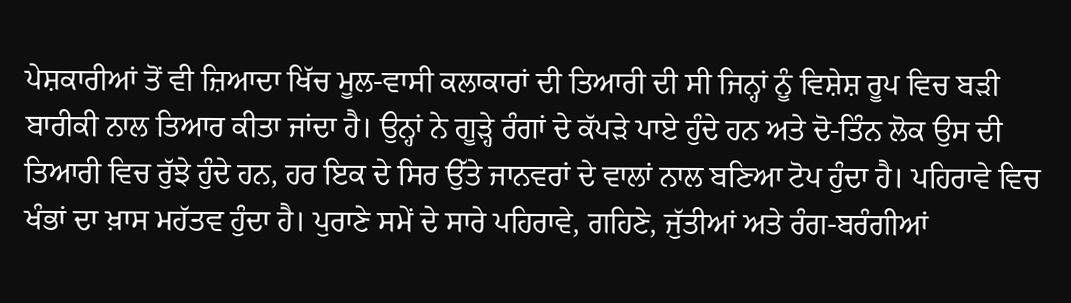ਪੇਸ਼ਕਾਰੀਆਂ ਤੋਂ ਵੀ ਜ਼ਿਆਦਾ ਖਿੱਚ ਮੂਲ-ਵਾਸੀ ਕਲਾਕਾਰਾਂ ਦੀ ਤਿਆਰੀ ਦੀ ਸੀ ਜਿਨ੍ਹਾਂ ਨੂੰ ਵਿਸ਼ੇਸ਼ ਰੂਪ ਵਿਚ ਬੜੀ ਬਾਰੀਕੀ ਨਾਲ ਤਿਆਰ ਕੀਤਾ ਜਾਂਦਾ ਹੈ। ਉਨ੍ਹਾਂ ਨੇ ਗੂੜ੍ਹੇ ਰੰਗਾਂ ਦੇ ਕੱਪੜੇ ਪਾਏ ਹੁੰਦੇ ਹਨ ਅਤੇ ਦੋ-ਤਿੰਨ ਲੋਕ ਉਸ ਦੀ ਤਿਆਰੀ ਵਿਚ ਰੁੱਝੇ ਹੁੰਦੇ ਹਨ, ਹਰ ਇਕ ਦੇ ਸਿਰ ਉੱਤੇ ਜਾਨਵਰਾਂ ਦੇ ਵਾਲਾਂ ਨਾਲ ਬਣਿਆ ਟੋਪ ਹੁੰਦਾ ਹੈ। ਪਹਿਰਾਵੇ ਵਿਚ ਖੰਭਾਂ ਦਾ ਖ਼ਾਸ ਮਹੱਤਵ ਹੁੰਦਾ ਹੈ। ਪੁਰਾਣੇ ਸਮੇਂ ਦੇ ਸਾਰੇ ਪਹਿਰਾਵੇ, ਗਹਿਣੇ, ਜੁੱਤੀਆਂ ਅਤੇ ਰੰਗ-ਬਰੰਗੀਆਂ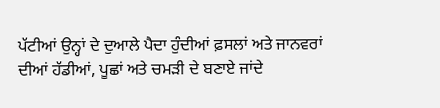ਪੱਟੀਆਂ ਉਨ੍ਹਾਂ ਦੇ ਦੁਆਲੇ ਪੈਦਾ ਹੁੰਦੀਆਂ ਫ਼ਸਲਾਂ ਅਤੇ ਜਾਨਵਰਾਂ ਦੀਆਂ ਹੱਡੀਆਂ, ਪੂਛਾਂ ਅਤੇ ਚਮੜੀ ਦੇ ਬਣਾਏ ਜਾਂਦੇ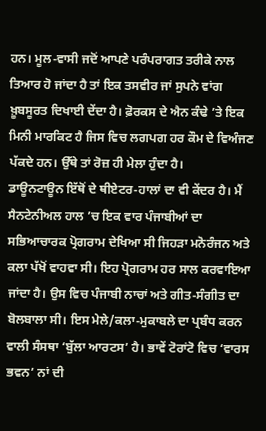ਹਨ। ਮੂਲ-ਵਾਸੀ ਜਦੋਂ ਆਪਣੇ ਪਰੰਪਰਾਗਤ ਤਰੀਕੇ ਨਾਲ ਤਿਆਰ ਹੋ ਜਾਂਦਾ ਹੈ ਤਾਂ ਇਕ ਤਸਵੀਰ ਜਾਂ ਸੁਪਨੇ ਵਾਂਗ ਖ਼ੂਬਸੂਰਤ ਦਿਖਾਈ ਦੇਂਦਾ ਹੈ। ਫ਼ੋਰਕਸ ਦੇ ਐਨ ਕੰਢੇ ’ਤੇ ਇਕ ਮਿਨੀ ਮਾਰਕਿਟ ਹੈ ਜਿਸ ਵਿਚ ਲਗਪਗ ਹਰ ਕੌਮ ਦੇ ਵਿਅੰਜਣ ਪੱਕਦੇ ਹਨ। ਉੱਥੇ ਤਾਂ ਰੋਜ਼ ਹੀ ਮੇਲਾ ਹੁੰਦਾ ਹੈ।
ਡਾਊਨਟਾਊਨ ਇੱਥੋਂ ਦੇ ਥੀਏਟਰ-ਹਾਲਾਂ ਦਾ ਵੀ ਕੇਂਦਰ ਹੈ। ਮੈਂ ਸੈਨਟੇਨੀਅਲ ਹਾਲ ’ਚ ਇਕ ਵਾਰ ਪੰਜਾਬੀਆਂ ਦਾ ਸਭਿਆਚਾਰਕ ਪ੍ਰੋਗਰਾਮ ਦੇਖਿਆ ਸੀ ਜਿਹੜਾ ਮਨੋਰੰਜਨ ਅਤੇ ਕਲਾ ਪੱਖੋਂ ਵਾਹਵਾ ਸੀ। ਇਹ ਪ੍ਰੋਗਰਾਮ ਹਰ ਸਾਲ ਕਰਵਾਇਆ ਜਾਂਦਾ ਹੈ। ਉਸ ਵਿਚ ਪੰਜਾਬੀ ਨਾਚਾਂ ਅਤੇ ਗੀਤ-ਸੰਗੀਤ ਦਾ ਬੋਲਬਾਲਾ ਸੀ। ਇਸ ਮੇਲੇ/ਕਲਾ-ਮੁਕਾਬਲੇ ਦਾ ਪ੍ਰਬੰਧ ਕਰਨ ਵਾਲੀ ਸੰਸਥਾ ‘ਬੁੱਲਾ ਆਰਟਸ’ ਹੈ। ਭਾਵੇਂ ਟੋਰਾਂਟੋ ਵਿਚ ‘ਵਾਰਸ ਭਵਨ’ ਨਾਂ ਦੀ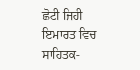ਛੋਟੀ ਜਿਹੀ ਇਮਾਰਤ ਵਿਚ ਸਾਹਿਤਕ-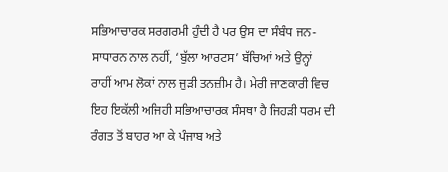ਸਭਿਆਚਾਰਕ ਸਰਗਰਮੀ ਹੁੰਦੀ ਹੈ ਪਰ ਉਸ ਦਾ ਸੰਬੰਧ ਜਨ-ਸਾਧਾਰਨ ਨਾਲ ਨਹੀਂ, ‘ਬੁੱਲਾ ਆਰਟਸ’ ਬੱਚਿਆਂ ਅਤੇ ਉਨ੍ਹਾਂ ਰਾਹੀਂ ਆਮ ਲੋਕਾਂ ਨਾਲ ਜੁੜੀ ਤਨਜ਼ੀਮ ਹੈ। ਮੇਰੀ ਜਾਣਕਾਰੀ ਵਿਚ ਇਹ ਇਕੱਲੀ ਅਜਿਹੀ ਸਭਿਆਚਾਰਕ ਸੰਸਥਾ ਹੈ ਜਿਹੜੀ ਧਰਮ ਦੀ ਰੰਗਤ ਤੋਂ ਬਾਹਰ ਆ ਕੇ ਪੰਜਾਬ ਅਤੇ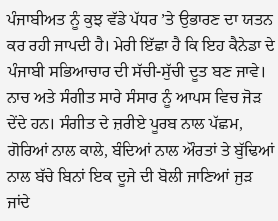ਪੰਜਾਬੀਅਤ ਨੂੰ ਕੁਝ ਵੱਡੇ ਪੱਧਰ ’ਤੇ ਉਭਾਰਣ ਦਾ ਯਤਨ ਕਰ ਰਹੀ ਜਾਪਦੀ ਹੈ। ਮੇਰੀ ਇੱਛਾ ਹੈ ਕਿ ਇਹ ਕੈਨੇਡਾ ਦੇ ਪੰਜਾਬੀ ਸਭਿਆਚਾਰ ਦੀ ਸੱਚੀ-ਸੁੱਚੀ ਦੂਤ ਬਣ ਜਾਵੇ। ਨਾਚ ਅਤੇ ਸੰਗੀਤ ਸਾਰੇ ਸੰਸਾਰ ਨੂੰ ਆਪਸ ਵਿਚ ਜੋੜ ਦੇਂਦੇ ਹਨ। ਸੰਗੀਤ ਦੇ ਜ਼ਰੀਏ ਪੂਰਬ ਨਾਲ ਪੱਛਮ, ਗੋਰਿਆਂ ਨਾਲ ਕਾਲੇ, ਬੰਦਿਆਂ ਨਾਲ ਔਰਤਾਂ ਤੇ ਬੁੱਢਿਆਂ ਨਾਲ ਬੱਚੇ ਬਿਨਾਂ ਇਕ ਦੂਜੇ ਦੀ ਬੋਲੀ ਜਾਣਿਆਂ ਜੁੜ ਜਾਂਦੇ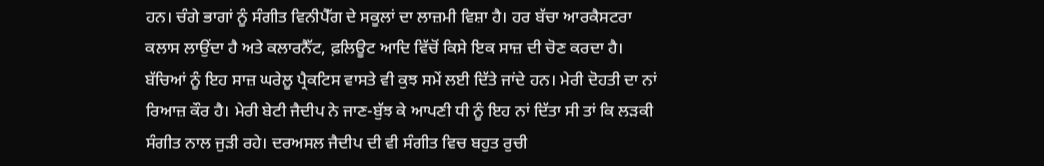ਹਨ। ਚੰਗੇ ਭਾਗਾਂ ਨੂੰ ਸੰਗੀਤ ਵਿਨੀਪੈੱਗ ਦੇ ਸਕੂਲਾਂ ਦਾ ਲਾਜ਼ਮੀ ਵਿਸ਼ਾ ਹੈ। ਹਰ ਬੱਚਾ ਆਰਕੈਸਟਰਾ ਕਲਾਸ ਲਾਉਂਦਾ ਹੈ ਅਤੇ ਕਲਾਰਨੈੱਟ, ਫ਼ਲਿਊਟ ਆਦਿ ਵਿੱਚੋਂ ਕਿਸੇ ਇਕ ਸਾਜ਼ ਦੀ ਚੋਣ ਕਰਦਾ ਹੈ। ਬੱਚਿਆਂ ਨੂੰ ਇਹ ਸਾਜ਼ ਘਰੇਲੂ ਪ੍ਰੈਕਟਿਸ ਵਾਸਤੇ ਵੀ ਕੁਝ ਸਮੇਂ ਲਈ ਦਿੱਤੇ ਜਾਂਦੇ ਹਨ। ਮੇਰੀ ਦੋਹਤੀ ਦਾ ਨਾਂ ਰਿਆਜ਼ ਕੌਰ ਹੈ। ਮੇਰੀ ਬੇਟੀ ਜੈਦੀਪ ਨੇ ਜਾਣ-ਬੁੱਝ ਕੇ ਆਪਣੀ ਧੀ ਨੂੰ ਇਹ ਨਾਂ ਦਿੱਤਾ ਸੀ ਤਾਂ ਕਿ ਲੜਕੀ ਸੰਗੀਤ ਨਾਲ ਜੁੜੀ ਰਹੇ। ਦਰਅਸਲ ਜੈਦੀਪ ਦੀ ਵੀ ਸੰਗੀਤ ਵਿਚ ਬਹੁਤ ਰੁਚੀ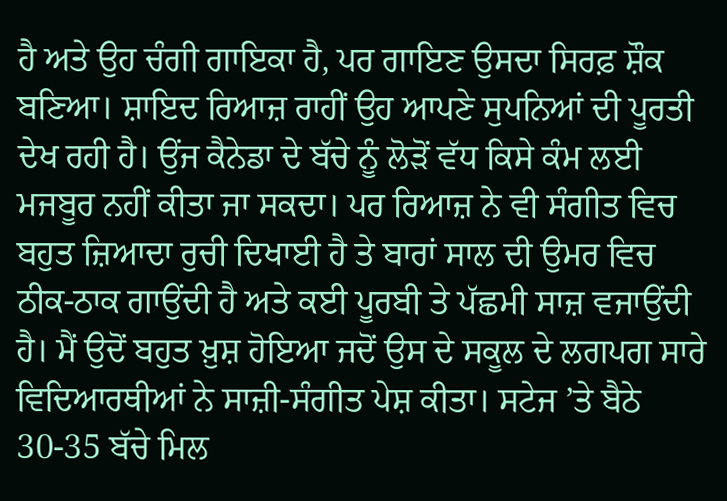ਹੈ ਅਤੇ ਉਹ ਚੰਗੀ ਗਾਇਕਾ ਹੈ, ਪਰ ਗਾਇਣ ਉਸਦਾ ਸਿਰਫ਼ ਸ਼ੌਕ ਬਣਿਆ। ਸ਼ਾਇਦ ਰਿਆਜ਼ ਰਾਹੀਂ ਉਹ ਆਪਣੇ ਸੁਪਨਿਆਂ ਦੀ ਪੂਰਤੀ ਦੇਖ ਰਹੀ ਹੈ। ਉਂਜ ਕੈਨੇਡਾ ਦੇ ਬੱਚੇ ਨੂੰ ਲੋੜੋਂ ਵੱਧ ਕਿਸੇ ਕੰਮ ਲਈ ਮਜਬੂਰ ਨਹੀਂ ਕੀਤਾ ਜਾ ਸਕਦਾ। ਪਰ ਰਿਆਜ਼ ਨੇ ਵੀ ਸੰਗੀਤ ਵਿਚ ਬਹੁਤ ਜ਼ਿਆਦਾ ਰੁਚੀ ਦਿਖਾਈ ਹੈ ਤੇ ਬਾਰਾਂ ਸਾਲ ਦੀ ਉਮਰ ਵਿਚ ਠੀਕ-ਠਾਕ ਗਾਉਂਦੀ ਹੈ ਅਤੇ ਕਈ ਪੂਰਬੀ ਤੇ ਪੱਛਮੀ ਸਾਜ਼ ਵਜਾਉਂਦੀ ਹੈ। ਮੈਂ ਉਦੋਂ ਬਹੁਤ ਖ਼ੁਸ਼ ਹੋਇਆ ਜਦੋਂ ਉਸ ਦੇ ਸਕੂਲ ਦੇ ਲਗਪਗ ਸਾਰੇ ਵਿਦਿਆਰਥੀਆਂ ਨੇ ਸਾਜ਼ੀ-ਸੰਗੀਤ ਪੇਸ਼ ਕੀਤਾ। ਸਟੇਜ ’ਤੇ ਬੈਠੇ 30-35 ਬੱਚੇ ਮਿਲ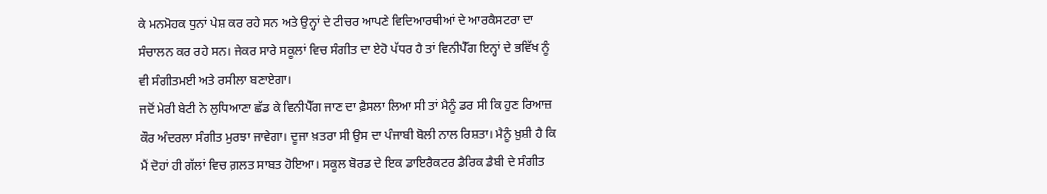ਕੇ ਮਨਮੋਹਕ ਧੁਨਾਂ ਪੇਸ਼ ਕਰ ਰਹੇ ਸਨ ਅਤੇ ਉਨ੍ਹਾਂ ਦੇ ਟੀਚਰ ਆਪਣੇ ਵਿਦਿਆਰਥੀਆਂ ਦੇ ਆਰਕੈਸਟਰਾ ਦਾ ਸੰਚਾਲਨ ਕਰ ਰਹੇ ਸਨ। ਜੇਕਰ ਸਾਰੇ ਸਕੂਲਾਂ ਵਿਚ ਸੰਗੀਤ ਦਾ ਏਹੋ ਪੱਧਰ ਹੈ ਤਾਂ ਵਿਨੀਪੈੱਗ ਇਨ੍ਹਾਂ ਦੇ ਭਵਿੱਖ ਨੂੰ ਵੀ ਸੰਗੀਤਮਈ ਅਤੇ ਰਸੀਲਾ ਬਣਾਏਗਾ।
ਜਦੋਂ ਮੇਰੀ ਬੇਟੀ ਨੇ ਲੁਧਿਆਣਾ ਛੱਡ ਕੇ ਵਿਨੀਪੈੱਗ ਜਾਣ ਦਾ ਫ਼ੈਸਲਾ ਲਿਆ ਸੀ ਤਾਂ ਮੈਨੂੰ ਡਰ ਸੀ ਕਿ ਹੁਣ ਰਿਆਜ਼ ਕੌਰ ਅੰਦਰਲਾ ਸੰਗੀਤ ਮੁਰਝਾ ਜਾਵੇਗਾ। ਦੂਜਾ ਖ਼ਤਰਾ ਸੀ ਉਸ ਦਾ ਪੰਜਾਬੀ ਬੋਲੀ ਨਾਲ ਰਿਸ਼ਤਾ। ਮੈਨੂੰ ਖ਼ੁਸ਼ੀ ਹੈ ਕਿ ਮੈਂ ਦੋਹਾਂ ਹੀ ਗੱਲਾਂ ਵਿਚ ਗ਼ਲਤ ਸਾਬਤ ਹੋਇਆ। ਸਕੂਲ ਬੋਰਡ ਦੇ ਇਕ ਡਾਇਰੈਕਟਰ ਡੈਰਿਕ ਡੈਬੀ ਦੇ ਸੰਗੀਤ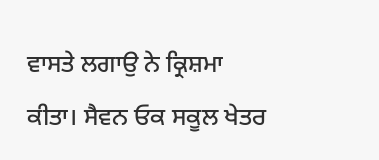ਵਾਸਤੇ ਲਗਾਉ ਨੇ ਕ੍ਰਿਸ਼ਮਾ ਕੀਤਾ। ਸੈਵਨ ਓਕ ਸਕੂਲ ਖੇਤਰ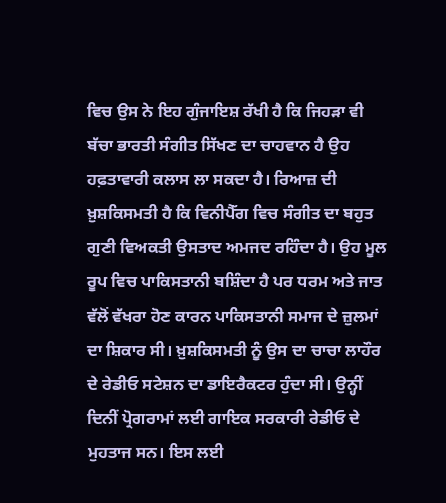ਵਿਚ ਉਸ ਨੇ ਇਹ ਗੁੰਜਾਇਸ਼ ਰੱਖੀ ਹੈ ਕਿ ਜਿਹੜਾ ਵੀ ਬੱਚਾ ਭਾਰਤੀ ਸੰਗੀਤ ਸਿੱਖਣ ਦਾ ਚਾਹਵਾਨ ਹੈ ਉਹ ਹਫ਼ਤਾਵਾਰੀ ਕਲਾਸ ਲਾ ਸਕਦਾ ਹੈ। ਰਿਆਜ਼ ਦੀ ਖ਼ੁਸ਼ਕਿਸਮਤੀ ਹੈ ਕਿ ਵਿਨੀਪੈੱਗ ਵਿਚ ਸੰਗੀਤ ਦਾ ਬਹੁਤ ਗੁਣੀ ਵਿਅਕਤੀ ਉਸਤਾਦ ਅਮਜਦ ਰਹਿੰਦਾ ਹੈ। ਉਹ ਮੂਲ ਰੂਪ ਵਿਚ ਪਾਕਿਸਤਾਨੀ ਬਸ਼ਿੰਦਾ ਹੈ ਪਰ ਧਰਮ ਅਤੇ ਜਾਤ ਵੱਲੋਂ ਵੱਖਰਾ ਹੋਣ ਕਾਰਨ ਪਾਕਿਸਤਾਨੀ ਸਮਾਜ ਦੇ ਜ਼ੁਲਮਾਂ ਦਾ ਸ਼ਿਕਾਰ ਸੀ। ਖ਼ੁਸ਼ਕਿਸਮਤੀ ਨੂੰ ਉਸ ਦਾ ਚਾਚਾ ਲਾਹੌਰ ਦੇ ਰੇਡੀਓ ਸਟੇਸ਼ਨ ਦਾ ਡਾਇਰੈਕਟਰ ਹੁੰਦਾ ਸੀ। ਉਨ੍ਹੀਂ ਦਿਨੀਂ ਪ੍ਰੋਗਰਾਮਾਂ ਲਈ ਗਾਇਕ ਸਰਕਾਰੀ ਰੇਡੀਓ ਦੇ ਮੁਹਤਾਜ ਸਨ। ਇਸ ਲਈ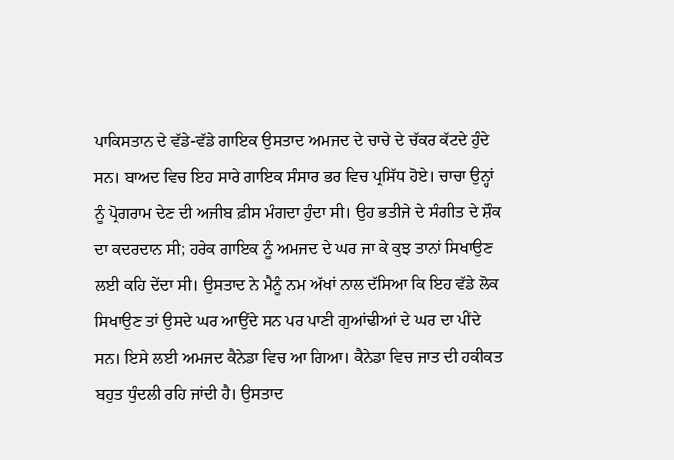ਪਾਕਿਸਤਾਨ ਦੇ ਵੱਡੇ-ਵੱਡੇ ਗਾਇਕ ਉਸਤਾਦ ਅਮਜਦ ਦੇ ਚਾਚੇ ਦੇ ਚੱਕਰ ਕੱਟਦੇ ਹੁੰਦੇ ਸਨ। ਬਾਅਦ ਵਿਚ ਇਹ ਸਾਰੇ ਗਾਇਕ ਸੰਸਾਰ ਭਰ ਵਿਚ ਪ੍ਰਸਿੱਧ ਹੋਏ। ਚਾਚਾ ਉਨ੍ਹਾਂ ਨੂੰ ਪ੍ਰੋਗਰਾਮ ਦੇਣ ਦੀ ਅਜੀਬ ਫ਼ੀਸ ਮੰਗਦਾ ਹੁੰਦਾ ਸੀ। ਉਹ ਭਤੀਜੇ ਦੇ ਸੰਗੀਤ ਦੇ ਸ਼ੌਕ ਦਾ ਕਦਰਦਾਨ ਸੀ; ਹਰੇਕ ਗਾਇਕ ਨੂੰ ਅਮਜਦ ਦੇ ਘਰ ਜਾ ਕੇ ਕੁਝ ਤਾਨਾਂ ਸਿਖਾਉਣ ਲਈ ਕਹਿ ਦੇਂਦਾ ਸੀ। ਉਸਤਾਦ ਨੇ ਮੈਨੂੰ ਨਮ ਅੱਖਾਂ ਨਾਲ ਦੱਸਿਆ ਕਿ ਇਹ ਵੱਡੇ ਲੋਕ ਸਿਖਾਉਣ ਤਾਂ ਉਸਦੇ ਘਰ ਆਉਂਦੇ ਸਨ ਪਰ ਪਾਣੀ ਗੁਆਂਢੀਆਂ ਦੇ ਘਰ ਦਾ ਪੀਂਦੇ ਸਨ। ਇਸੇ ਲਈ ਅਮਜਦ ਕੈਨੇਡਾ ਵਿਚ ਆ ਗਿਆ। ਕੈਨੇਡਾ ਵਿਚ ਜਾਤ ਦੀ ਹਕੀਕਤ ਬਹੁਤ ਧੁੰਦਲੀ ਰਹਿ ਜਾਂਦੀ ਹੈ। ਉਸਤਾਦ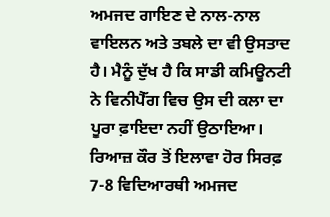ਅਮਜਦ ਗਾਇਣ ਦੇ ਨਾਲ-ਨਾਲ ਵਾਇਲਨ ਅਤੇ ਤਬਲੇ ਦਾ ਵੀ ਉਸਤਾਦ ਹੈ। ਮੈਨੂੰ ਦੁੱਖ ਹੈ ਕਿ ਸਾਡੀ ਕਮਿਊਨਟੀ ਨੇ ਵਿਨੀਪੈੱਗ ਵਿਚ ਉਸ ਦੀ ਕਲਾ ਦਾ ਪੂਰਾ ਫ਼ਾਇਦਾ ਨਹੀਂ ਉਠਾਇਆ। ਰਿਆਜ਼ ਕੌਰ ਤੋਂ ਇਲਾਵਾ ਹੋਰ ਸਿਰਫ਼ 7-8 ਵਿਦਿਆਰਥੀ ਅਮਜਦ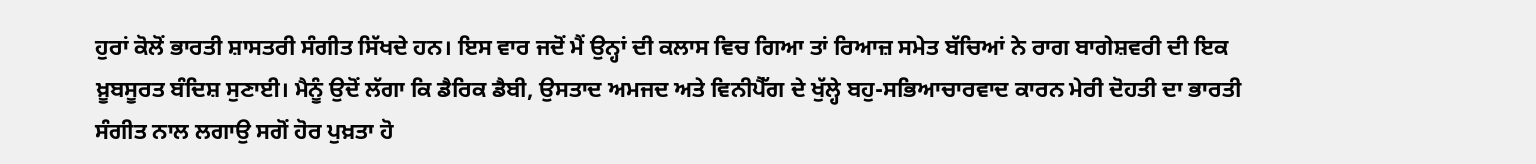ਹੁਰਾਂ ਕੋਲੋਂ ਭਾਰਤੀ ਸ਼ਾਸਤਰੀ ਸੰਗੀਤ ਸਿੱਖਦੇ ਹਨ। ਇਸ ਵਾਰ ਜਦੋਂ ਮੈਂ ਉਨ੍ਹਾਂ ਦੀ ਕਲਾਸ ਵਿਚ ਗਿਆ ਤਾਂ ਰਿਆਜ਼ ਸਮੇਤ ਬੱਚਿਆਂ ਨੇ ਰਾਗ ਬਾਗੇਸ਼ਵਰੀ ਦੀ ਇਕ ਖ਼ੂਬਸੂਰਤ ਬੰਦਿਸ਼ ਸੁਣਾਈ। ਮੈਨੂੰ ਉਦੋਂ ਲੱਗਾ ਕਿ ਡੈਰਿਕ ਡੈਬੀ, ਉਸਤਾਦ ਅਮਜਦ ਅਤੇ ਵਿਨੀਪੈੱਗ ਦੇ ਖੁੱਲ੍ਹੇ ਬਹੁ-ਸਭਿਆਚਾਰਵਾਦ ਕਾਰਨ ਮੇਰੀ ਦੋਹਤੀ ਦਾ ਭਾਰਤੀ ਸੰਗੀਤ ਨਾਲ ਲਗਾਉ ਸਗੋਂ ਹੋਰ ਪੁਖ਼ਤਾ ਹੋ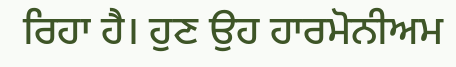ਰਿਹਾ ਹੈ। ਹੁਣ ਉਹ ਹਾਰਮੋਨੀਅਮ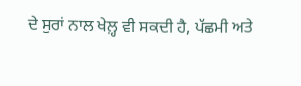ਦੇ ਸੁਰਾਂ ਨਾਲ ਖੇਲ਼੍ਹ ਵੀ ਸਕਦੀ ਹੈ, ਪੱਛਮੀ ਅਤੇ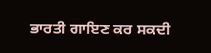ਭਾਰਤੀ ਗਾਇਣ ਕਰ ਸਕਦੀ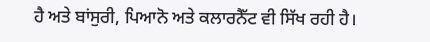ਹੈ ਅਤੇ ਬਾਂਸੁਰੀ, ਪਿਆਨੋ ਅਤੇ ਕਲਾਰਨੈੱਟ ਵੀ ਸਿੱਖ ਰਹੀ ਹੈ।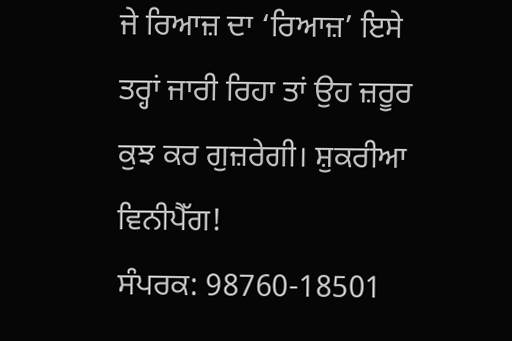ਜੇ ਰਿਆਜ਼ ਦਾ ‘ਰਿਆਜ਼’ ਇਸੇ ਤਰ੍ਹਾਂ ਜਾਰੀ ਰਿਹਾ ਤਾਂ ਉਹ ਜ਼ਰੂਰ ਕੁਝ ਕਰ ਗੁਜ਼ਰੇਗੀ। ਸ਼ੁਕਰੀਆ ਵਿਨੀਪੈੱਗ!
ਸੰਪਰਕ: 98760-18501